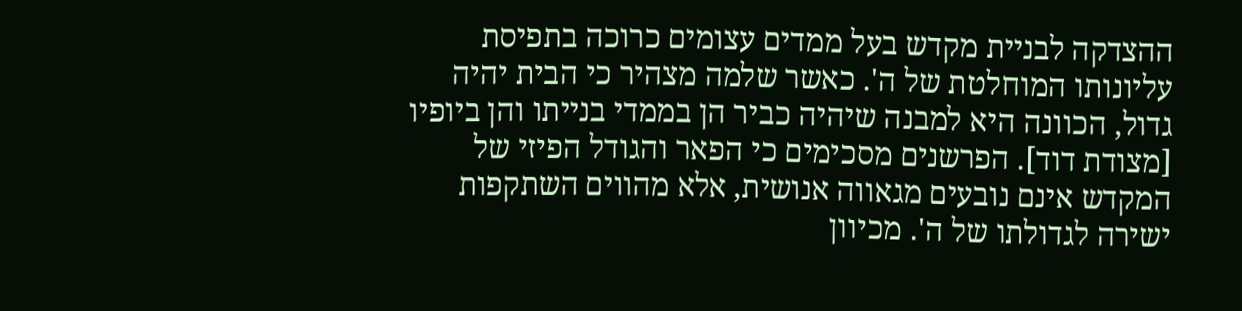ההצדקה לבניית מקדש בעל ממדים עצומים כרוכה בתפיסת עליונותו המוחלטת של ה'. כאשר שלמה מצהיר כי הבית יהיה גדול, הכוונה היא למבנה שיהיה כביר הן בממדי בנייתו והן ביופיו [מצודת דוד]. הפרשנים מסכימים כי הפאר והגודל הפיזי של המקדש אינם נובעים מגאווה אנושית, אלא מהווים השתקפות ישירה לגדולתו של ה'. מכיוון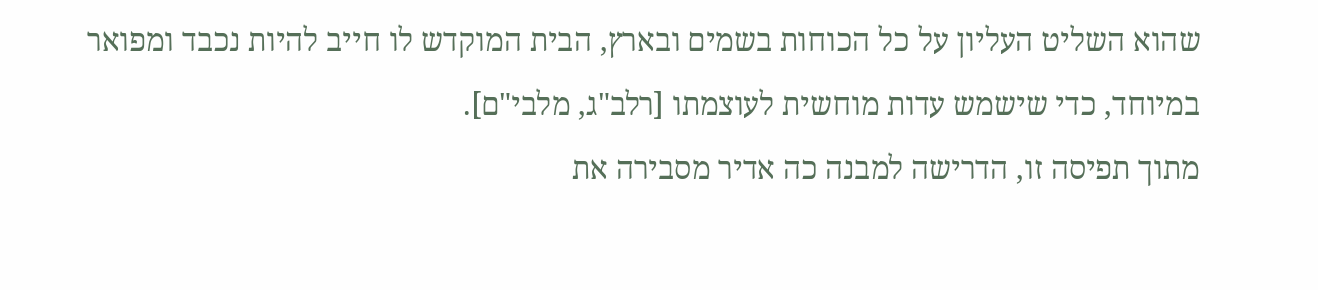שהוא השליט העליון על כל הכוחות בשמים ובארץ, הבית המוקדש לו חייב להיות נכבד ומפואר במיוחד, כדי שישמש עדות מוחשית לעוצמתו [רלב"ג, מלבי"ם].
מתוך תפיסה זו, הדרישה למבנה כה אדיר מסבירה את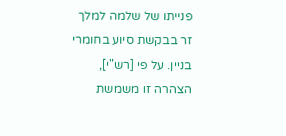פנייתו של שלמה למלך זר בבקשת סיוע בחומרי בניין. על פי [רש"י], הצהרה זו משמשת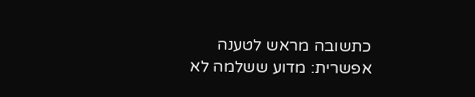כתשובה מראש לטענה אפשרית: מדוע ששלמה לא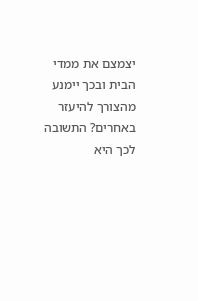יצמצם את ממדי הבית ובכך יימנע מהצורך להיעזר באחרים? התשובה לכך היא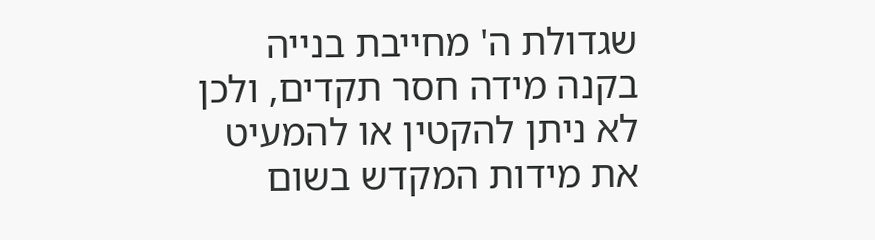שגדולת ה' מחייבת בנייה בקנה מידה חסר תקדים, ולכן לא ניתן להקטין או להמעיט את מידות המקדש בשום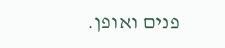פנים ואופן.